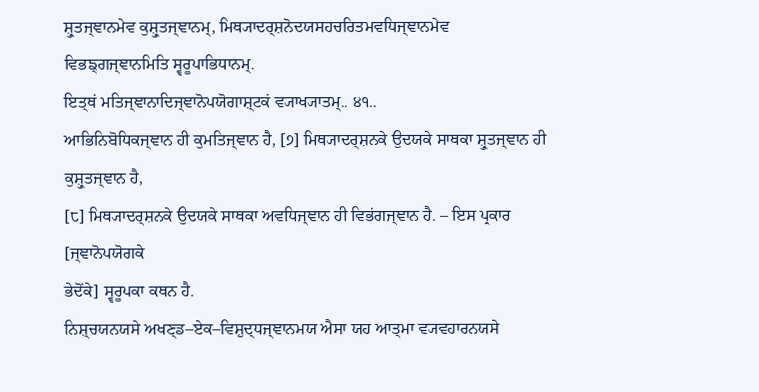ਸ਼੍ਰੁਤਜ੍ਞਾਨਮੇਵ ਕੁਸ਼੍ਰੁਤਜ੍ਞਾਨਮ੍, ਮਿਥ੍ਯਾਦਰ੍ਸ਼ਨੋਦਯਸਹਚਰਿਤਮਵਧਿਜ੍ਞਾਨਮੇਵ ਵਿਭਙ੍ਗਜ੍ਞਾਨਮਿਤਿ ਸ੍ਵਰੂਪਾਭਿਧਾਨਮ੍.
ਇਤ੍ਥਂ ਮਤਿਜ੍ਞਾਨਾਦਿਜ੍ਞਾਨੋਪਯੋਗਾਸ਼੍ਟਕਂ ਵ੍ਯਾਖ੍ਯਾਤਮ੍.. ੪੧..
ਆਭਿਨਿਬੋਧਿਕਜ੍ਞਾਨ ਹੀ ਕੁਮਤਿਜ੍ਞਾਨ ਹੈ, [੭] ਮਿਥ੍ਯਾਦਰ੍ਸ਼ਨਕੇ ਉਦਯਕੇ ਸਾਥਕਾ ਸ਼੍ਰੁਤਜ੍ਞਾਨ ਹੀ ਕੁਸ਼੍ਰੁਤਜ੍ਞਾਨ ਹੈ,
[੮] ਮਿਥ੍ਯਾਦਰ੍ਸ਼ਨਕੇ ਉਦਯਕੇ ਸਾਥਕਾ ਅਵਧਿਜ੍ਞਾਨ ਹੀ ਵਿਭਂਗਜ੍ਞਾਨ ਹੈ. – ਇਸ ਪ੍ਰਕਾਰ [ਜ੍ਞਾਨੋਪਯੋਗਕੇ
ਭੇਦੋਂਕੇ] ਸ੍ਵਰੂਪਕਾ ਕਥਨ ਹੈ.
ਨਿਸ਼੍ਚਯਨਯਸੇ ਅਖਣ੍ਡ–ਏਕ–ਵਿਸ਼ੁਦ੍ਧਜ੍ਞਾਨਮਯ ਐਸਾ ਯਹ ਆਤ੍ਮਾ ਵ੍ਯਵਹਾਰਨਯਸੇ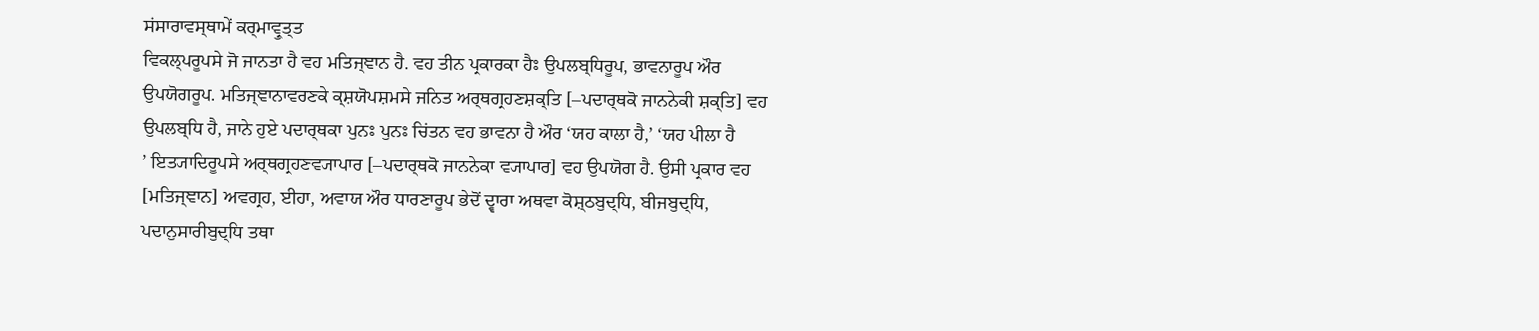ਸਂਸਾਰਾਵਸ੍ਥਾਮੇਂ ਕਰ੍ਮਾਵ੍ਰੁਤ੍ਤ
ਵਿਕਲ੍ਪਰੂਪਸੇ ਜੋ ਜਾਨਤਾ ਹੈ ਵਹ ਮਤਿਜ੍ਞਾਨ ਹੈ. ਵਹ ਤੀਨ ਪ੍ਰਕਾਰਕਾ ਹੈਃ ਉਪਲਬ੍ਧਿਰੂਪ, ਭਾਵਨਾਰੂਪ ਔਰ
ਉਪਯੋਗਰੂਪ. ਮਤਿਜ੍ਞਾਨਾਵਰਣਕੇ ਕ੍ਸ਼ਯੋਪਸ਼ਮਸੇ ਜਨਿਤ ਅਰ੍ਥਗ੍ਰਹਣਸ਼ਕ੍ਤਿ [–ਪਦਾਰ੍ਥਕੋ ਜਾਨਨੇਕੀ ਸ਼ਕ੍ਤਿ] ਵਹ
ਉਪਲਬ੍ਧਿ ਹੈ, ਜਾਨੇ ਹੁਏ ਪਦਾਰ੍ਥਕਾ ਪੁਨਃ ਪੁਨਃ ਚਿਂਤਨ ਵਹ ਭਾਵਨਾ ਹੈ ਔਰ ‘ਯਹ ਕਾਲਾ ਹੈ,’ ‘ਯਹ ਪੀਲਾ ਹੈ
’ ਇਤ੍ਯਾਦਿਰੂਪਸੇ ਅਰ੍ਥਗ੍ਰਹਣਵ੍ਯਾਪਾਰ [–ਪਦਾਰ੍ਥਕੋ ਜਾਨਨੇਕਾ ਵ੍ਯਾਪਾਰ] ਵਹ ਉਪਯੋਗ ਹੈ. ਉਸੀ ਪ੍ਰਕਾਰ ਵਹ
[ਮਤਿਜ੍ਞਾਨ] ਅਵਗ੍ਰਹ, ਈਹਾ, ਅਵਾਯ ਔਰ ਧਾਰਣਾਰੂਪ ਭੇਦੋਂ ਦ੍ਵਾਰਾ ਅਥਵਾ ਕੋਸ਼੍ਠਬੁਦ੍ਧਿ, ਬੀਜਬੁਦ੍ਧਿ,
ਪਦਾਨੁਸਾਰੀਬੁਦ੍ਧਿ ਤਥਾ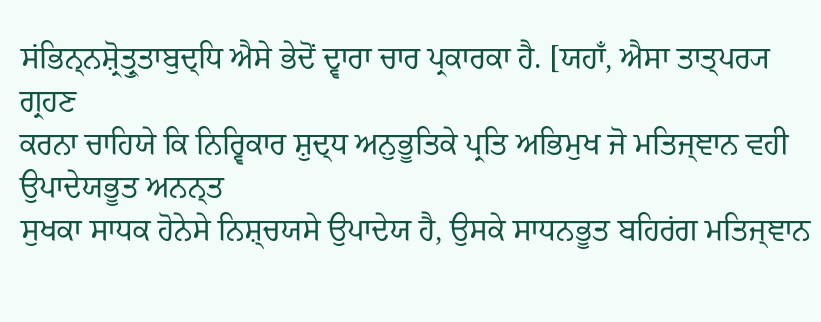ਸਂਭਿਨ੍ਨਸ਼੍ਰੋਤ੍ਰੁਤਾਬੁਦ੍ਧਿ ਐਸੇ ਭੇਦੋਂ ਦ੍ਵਾਰਾ ਚਾਰ ਪ੍ਰਕਾਰਕਾ ਹੈ. [ਯਹਾਁ, ਐਸਾ ਤਾਤ੍ਪਰ੍ਯ ਗ੍ਰਹਣ
ਕਰਨਾ ਚਾਹਿਯੇ ਕਿ ਨਿਰ੍ਵਿਕਾਰ ਸ਼ੁਦ੍ਧ ਅਨੁਭੂਤਿਕੇ ਪ੍ਰਤਿ ਅਭਿਮੁਖ ਜੋ ਮਤਿਜ੍ਞਾਨ ਵਹੀ ਉਪਾਦੇਯਭੂਤ ਅਨਨ੍ਤ
ਸੁਖਕਾ ਸਾਧਕ ਹੋਨੇਸੇ ਨਿਸ਼੍ਚਯਸੇ ਉਪਾਦੇਯ ਹੈ, ਉਸਕੇ ਸਾਧਨਭੂਤ ਬਹਿਰਂਗ ਮਤਿਜ੍ਞਾਨ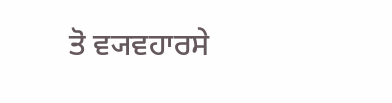ਤੋ ਵ੍ਯਵਹਾਰਸੇ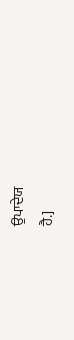ਉਪਾਦੇਯ
ਹੈ.]